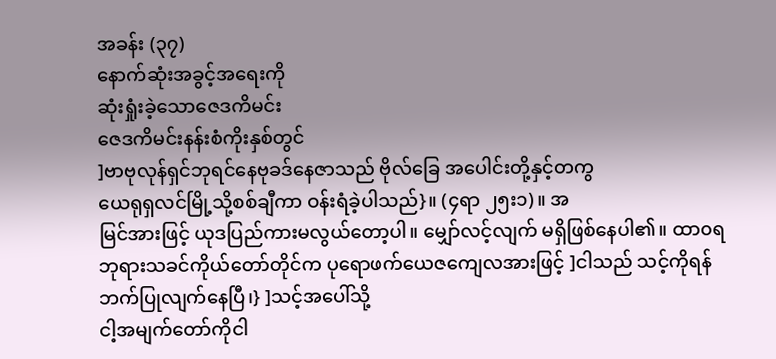အခန်း (၃၇)
နောက်ဆုံးအခွင့်အရေးကို
ဆုံးရှုံးခဲ့သောဇေဒကိမင်း
ဇေဒကိမင်းနန်းစံကိုးနှစ်တွင်
]ဗာဗုလုန်ရှင်ဘုရင်နေဗုခဒ်နေဇာသည် ဗိုလ်ခြေ အပေါင်းတို့နှင့်တကွ
ယေရုရှလင်မြို့သို့စစ်ချီကာ ဝန်းရံခဲ့ပါသည်}။ (၄ရာ ၂၅း၁)။ အ
မြင်အားဖြင့် ယုဒပြည်ကားမလွယ်တော့ပါ။ မျှော်လင့်လျက် မရှိဖြစ်နေပါ၏။ ထာ၀ရ
ဘုရားသခင်ကိုယ်တော်တိုင်က ပုရောဖက်ယေဇကျေလအားဖြင့် ]ငါသည် သင့်ကိုရန်
ဘက်ပြုလျက်နေပြီ၊} ]သင့်အပေါ်သို့
ငါ့အမျက်တော်ကိုငါ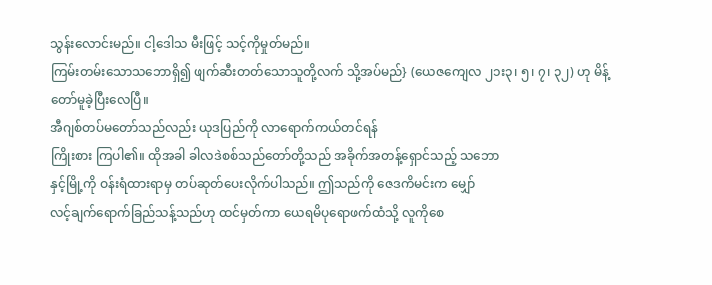သွန်းလောင်းမည်။ ငါ့ဒေါသ မီးဖြင့် သင့်ကိုမှုတ်မည်။
ကြမ်းတမ်းသောသဘောရှိ၍ ဖျက်ဆီးတတ်သောသူတို့လက် သို့အပ်မည်} (ယေဇကျေလ ၂၁း၃၊ ၅၊ ၇၊ ၃၂) ဟု မိန့်တော်မူခဲ့ပြီးလေပြီ။
အီဂျစ်တပ်မတော်သည်လည်း ယုဒပြည်ကို လာရောက်ကယ်တင်ရန်
ကြိုးစား ကြပါ၏။ ထိုအခါ ခါလဒဲစစ်သည်တော်တို့သည် အခိုက်အတန့်ရှောင်သည့် သဘော
နှင့်မြို့ကို ဝန်းရံထားရာမှ တပ်ဆုတ်ပေးလိုက်ပါသည်။ ဤသည်ကို ဇေဒကိမင်းက မျှော်
လင့်ချက်ရောက်ခြည်သန့်သည်ဟု ထင်မှတ်ကာ ယေရမိပုရောဖက်ထံသို့ လူကိုစေ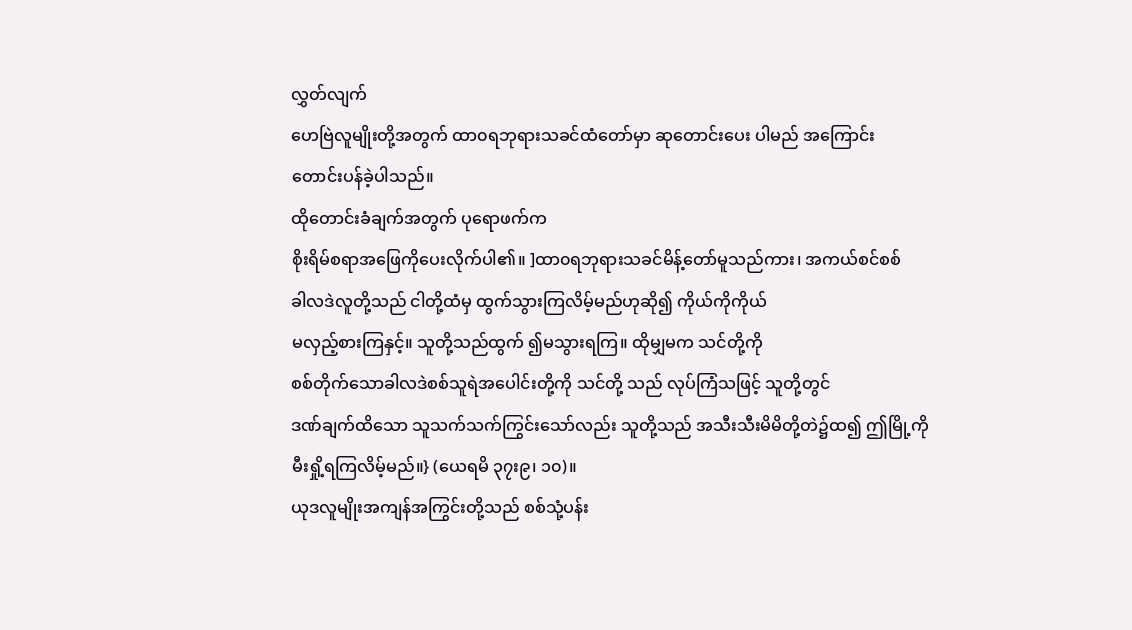လွှတ်လျက်
ဟေဗြဲလူမျိုးတို့အတွက် ထာ၀ရဘုရားသခင်ထံတော်မှာ ဆုတောင်းပေး ပါမည် အကြောင်း
တောင်းပန်ခဲ့ပါသည်။
ထိုတောင်းခံချက်အတွက် ပုရောဖက်က
စိုးရိမ်စရာအဖြေကိုပေးလိုက်ပါ၏။ ]ထာ၀ရဘုရားသခင်မိန့်တော်မူသည်ကား၊ အကယ်စင်စစ်
ခါလဒဲလူတို့သည် ငါတို့ထံမှ ထွက်သွားကြလိမ့်မည်ဟုဆို၍ ကိုယ်ကိုကိုယ်
မလှည့်စားကြနှင့်။ သူတို့သည်ထွက် ၍မသွားရကြ။ ထိုမျှမက သင်တို့ကို
စစ်တိုက်သောခါလဒဲစစ်သူရဲအပေါင်းတို့ကို သင်တို့ သည် လုပ်ကြံသဖြင့် သူတို့တွင်
ဒဏ်ချက်ထိသော သူသက်သက်ကြွင်းသော်လည်း သူတို့သည် အသီးသီးမိမိတို့တဲ၌ထ၍ ဤမြို့ကို
မီးရှို့ရကြလိမ့်မည်။} (ယေရမိ ၃၇း၉၊ ၁၀)။
ယုဒလူမျိုးအကျန်အကြွင်းတို့သည် စစ်သုံ့ပန်း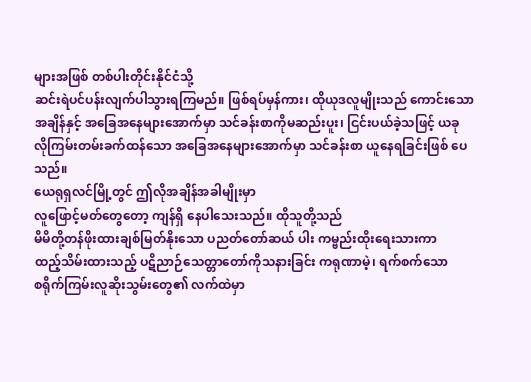များအဖြစ် တစ်ပါးတိုင်းနိုင်ငံသို့
ဆင်းရဲပင်ပန်းလျက်ပါသွားရကြမည်။ ဖြစ်ရပ်မှန်ကား၊ ထိုယုဒလူမျိုးသည် ကောင်းသော
အချိန်နှင့် အခြေအနေများအောက်မှာ သင်ခန်းစာကိုမဆည်းပူး၊ ငြင်းပယ်ခဲ့သဖြင့် ယခု
လိုကြမ်းတမ်းခက်ထန်သော အခြေအနေများအောက်မှာ သင်ခန်းစာ ယူနေရခြင်းဖြစ် ပေသည်။
ယေရုရှလင်မြို့တွင် ဤလိုအချိန်အခါမျိုးမှာ
လူဖြောင့်မတ်တွေတော့ ကျန်ရှိ နေပါသေးသည်။ ထိုသူတို့သည်
မိမိတို့တန်ဖိုးထားချစ်မြတ်နိုးသော ပညတ်တော်ဆယ် ပါး ကမ္ဗည်းထိုးရေးသားကာ
ထည့်သိမ်းထားသည့် ပဋိညာဉ်သေတ္တာတော်ကိုသနားခြင်း ကရုဏာမဲ့၊ ရက်စက်သော
စရိုက်ကြမ်းလူဆိုးသွမ်းတွေ၏ လက်ထဲမှာ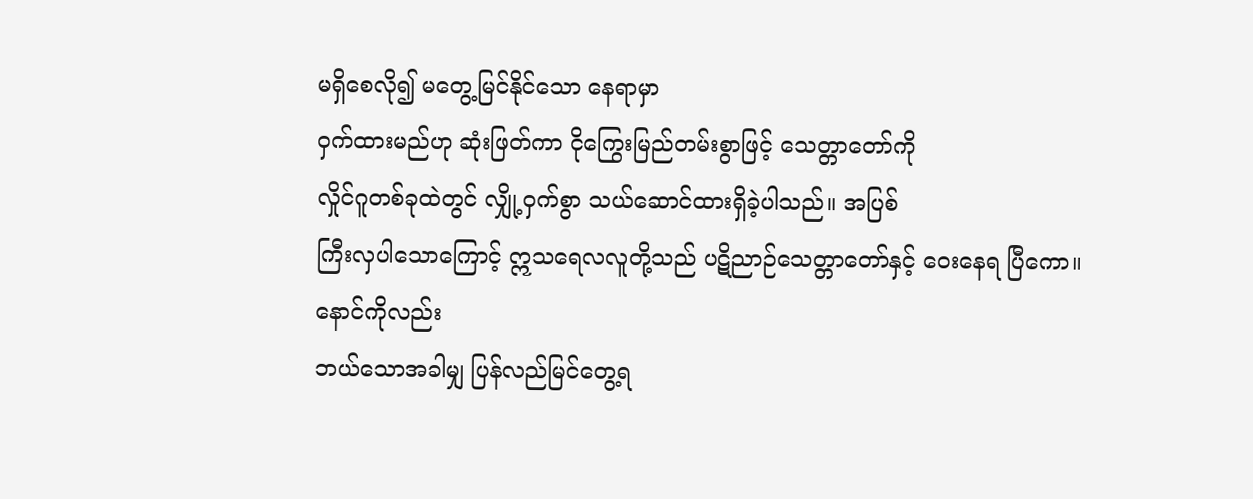မရှိစေလို၍ မတွေ့မြင်နိုင်သော နေရာမှာ
ဝှက်ထားမည်ဟု ဆုံးဖြတ်ကာ ငိုကြွေးမြည်တမ်းစွာဖြင့် သေတ္တာတော်ကို
လှိုင်ဂူတစ်ခုထဲတွင် လျှို့ဝှက်စွာ သယ်ဆောင်ထားရှိခဲ့ပါသည်။ အပြစ်
ကြီးလှပါသောကြောင့် ဣသရေလလူတို့သည် ပဋိညာဉ်သေတ္တာတော်နှင့် ဝေးနေရ ပြီကော။ နောင်ကိုလည်း
ဘယ်သောအခါမျှ ပြန်လည်မြင်တွေ့ရ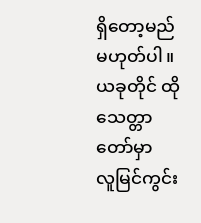ရှိတော့မည်မဟုတ်ပါ။ ယခုတိုင် ထိုသေတ္တာတော်မှာ
လူမြင်ကွင်း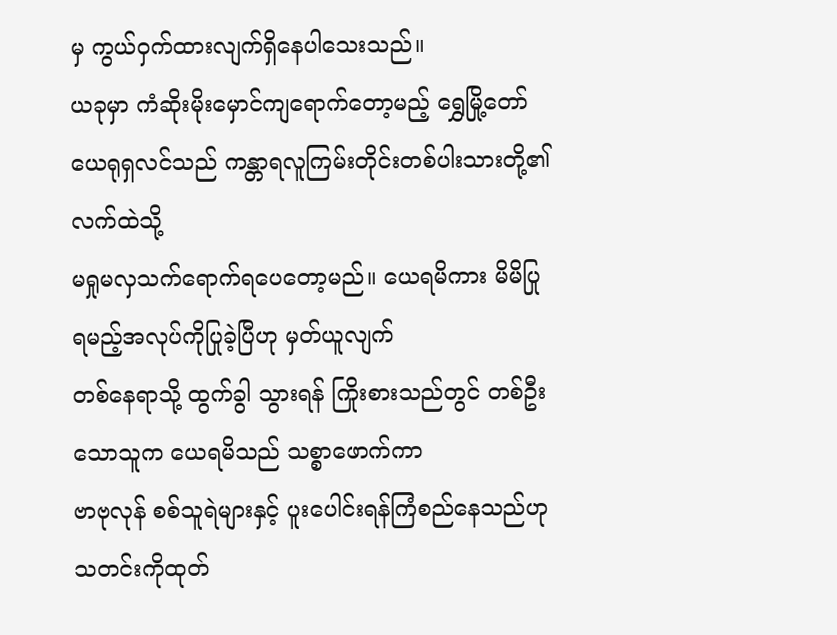မှ ကွယ်ဝှက်ထားလျက်ရှိနေပါသေးသည်။
ယခုမှာ ကံဆိုးမိုးမှောင်ကျရောက်တော့မည့် ရွှေမြို့တော်
ယေရုရှလင်သည် ကန္တာရလူကြမ်းတိုင်းတစ်ပါးသားတို့၏ လက်ထဲသို့
မရှုမလှသက်ရောက်ရပေတော့မည်။ ယေရမိကား မိမိပြုရမည့်အလုပ်ကိုပြုခဲ့ပြီဟု မှတ်ယူလျက်
တစ်နေရာသို့ ထွက်ခွါ သွားရန် ကြိုးစားသည်တွင် တစ်ဦးသောသူက ယေရမိသည် သစ္စာဖောက်ကာ
ဗာဗုလုန် စစ်သူရဲများနှင့် ပူးပေါင်းရန်ကြံစည်နေသည်ဟု သတင်းကိုထုတ်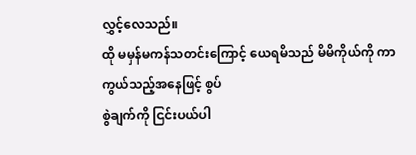လွှင့်လေသည်။
ထို မမှန်မကန်သတင်းကြောင့် ယေရမိသည် မိမိကိုယ်ကို ကာကွယ်သည့်အနေဖြင့် စွပ်
စွဲချက်ကို ငြင်းပယ်ပါ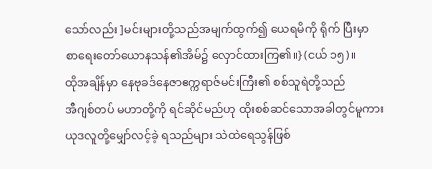သော်လည်း ]မင်းများတို့သည်အမျက်ထွက်၍ ယေရမိကို ရိုက် ပြီးမှာ
စာရေးတော်ယောနသန်၏အိမ်၌ လှောင်ထားကြ၏။} (ငယ် ၁၅)။
ထိုအချိန်မှာ နေဗုခဒ်နေဇာဧက္ကရာဇ်မင်းကြီး၏ စစ်သူရဲတို့သည်
အီဂျစ်တပ် မဟာတို့ကို ရင်ဆိုင်မည်ဟု ထိုးစစ်ဆင်သောအခါတွင်မူကား
ယုဒလူတို့မျှော်လင့်ခဲ့ ရသည်များ သဲထဲရေသွန်ဖြစ်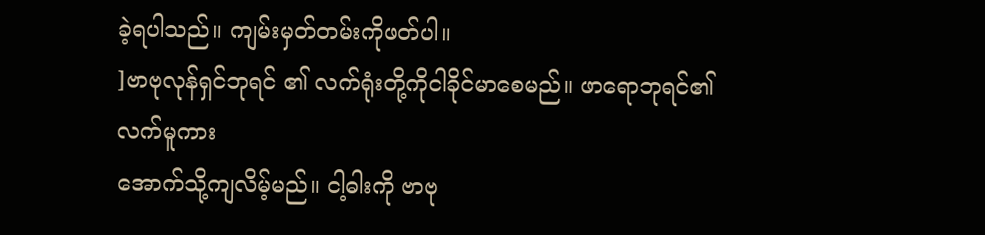ခဲ့ရပါသည်။ ကျမ်းမှတ်တမ်းကိုဖတ်ပါ။
]ဗာဗုလုန်ရှင်ဘုရင် ၏ လက်ရုံးတို့ကိုငါခိုင်မာစေမည်။ ဖာရောဘုရင်၏ လက်မူကား
အောက်သို့ကျလိမ့်မည်။ ငါ့ဓါးကို ဗာဗု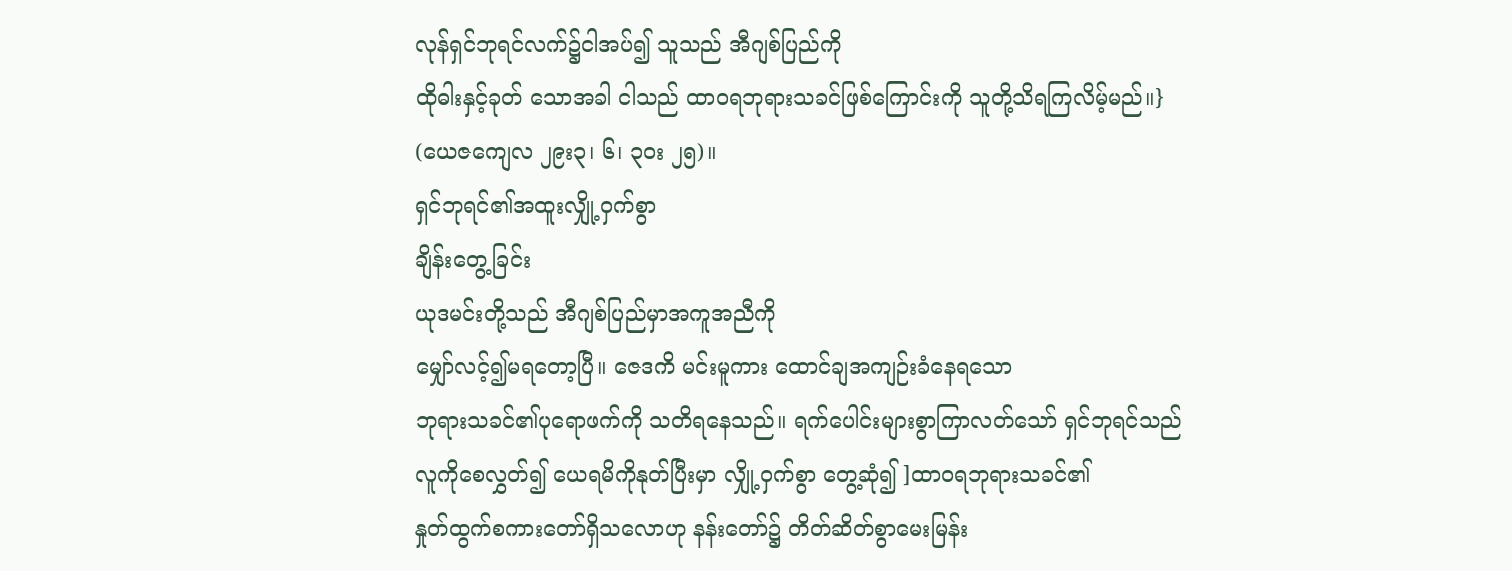လုန်ရှင်ဘုရင်လက်၌ငါအပ်၍ သူသည် အီဂျစ်ပြည်ကို
ထိုဓါးနှင့်ခုတ် သောအခါ ငါသည် ထာ၀ရဘုရားသခင်ဖြစ်ကြောင်းကို သူတို့သိရကြလိမ့်မည်။} (ယေဇကျေလ ၂၉း၃၊ ၆၊ ၃ဝး ၂၅)။
ရှင်ဘုရင်၏အထူးလျှို့ဝှက်စွာ
ချိန်းတွေ့ခြင်း
ယုဒမင်းတို့သည် အီဂျစ်ပြည်မှာအကူအညီကို
မျှော်လင့်၍မရတော့ပြီ။ ဇေဒကိ မင်းမူကား ထောင်ချအကျဉ်းခံနေရသော
ဘုရားသခင်၏ပုရောဖက်ကို သတိရနေသည်။ ရက်ပေါင်းများစွာကြာလတ်သော် ရှင်ဘုရင်သည်
လူကိုစေလွှတ်၍ ယေရမိကိုနုတ်ပြီးမှာ လျှို့ဝှက်စွာ တွေ့ဆုံ၍ ]ထာ၀ရဘုရားသခင်၏
နှုတ်ထွက်စကားတော်ရှိသလောဟု နန်းတော်၌ တိတ်ဆိတ်စွာမေးမြန်း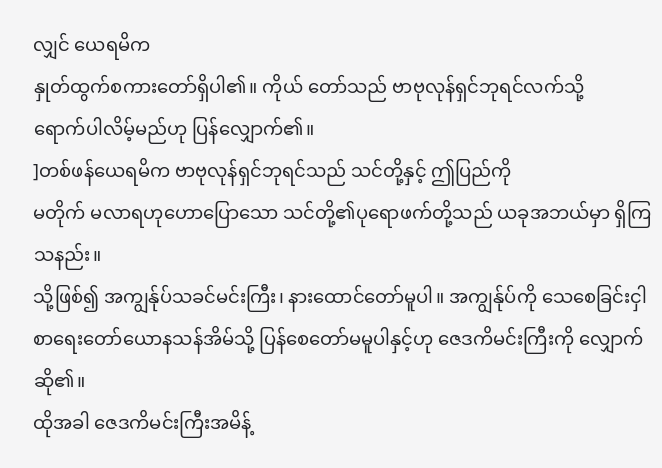လျှင် ယေရမိက
နှုတ်ထွက်စကားတော်ရှိပါ၏။ ကိုယ် တော်သည် ဗာဗုလုန်ရှင်ဘုရင်လက်သို့
ရောက်ပါလိမ့်မည်ဟု ပြန်လျှောက်၏။
]တစ်ဖန်ယေရမိက ဗာဗုလုန်ရှင်ဘုရင်သည် သင်တို့နှင့် ဤပြည်ကို
မတိုက် မလာရဟုဟောပြောသော သင်တို့၏ပုရောဖက်တို့သည် ယခုအဘယ်မှာ ရှိကြသနည်း။
သို့ဖြစ်၍ အကျွန်ုပ်သခင်မင်းကြီး၊ နားထောင်တော်မူပါ။ အကျွန်ုပ်ကို သေစေခြင်းငှါ
စာရေးတော်ယောနသန်အိမ်သို့ ပြန်စေတော်မမူပါနှင့်ဟု ဇေဒကိမင်းကြီးကို လျှောက် ဆို၏။
ထိုအခါ ဇေဒကိမင်းကြီးအမိန့်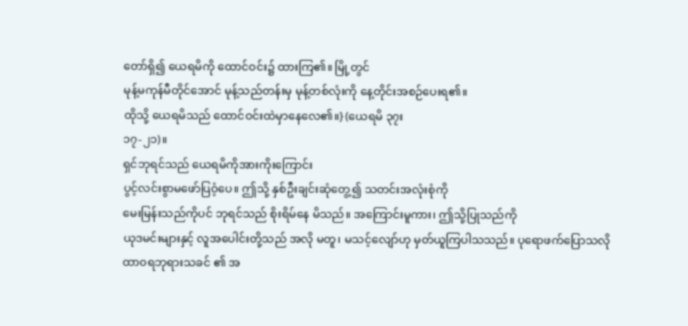တော်ရှိ၍ ယေရမိကို ထောင်ဝင်း၌ ထားကြ၏။ မြို့တွင်
မုန့်မကုန်မီတိုင်အောင် မုန့်သည်တန်းမှ မုန့်တစ်လုံးကို နေ့တိုင်းအစဉ်ပေးရ၏။
ထိုသို့ ယေရမိသည် ထောင်ဝင်းထဲမှာနေလေ၏။} (ယေရမိ ၃၇း
၁၇-၂၁)။
ရှင်ဘုရင်သည် ယေရမိကိုအားကိုးကြောင်း
ပွင့်လင်းစွာမဖော်ပြဝံ့ပေ။ ဤသို့ နှစ်ဦးချင်းဆုံတွေ့၍ သတင်းအလုံးစုံကို
မေးမြန်းသည်ကိုပင် ဘုရင်သည် စိုးရိမ်နေ မိသည်။ အကြောင်းမူကား၊ ဤသို့ပြုသည်ကို
ယုဒမင်းများနှင့် လူအပေါင်းတို့သည် အလို မတူ၊ မသင့်လျော်ဟု မှတ်ယူကြပါသသည်။ ပုရောဖက်ပြောသလို
ထာ၀ရဘုရားသခင် ၏ အ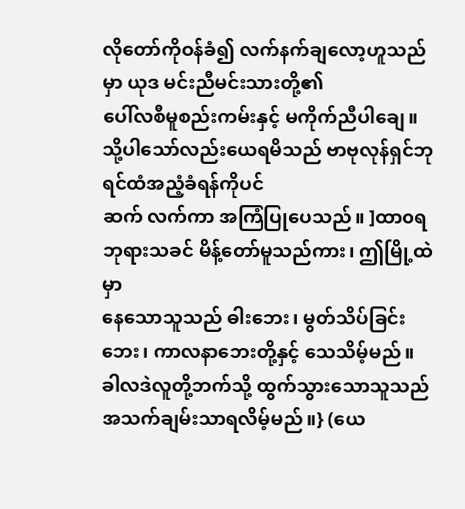လိုတော်ကိုဝန်ခံ၍ လက်နက်ချလော့ဟူသည်မှာ ယုဒ မင်းညီမင်းသားတို့၏
ပေါ်လစီမူစည်းကမ်းနှင့် မကိုက်ညီပါချေ။
သို့ပါသော်လည်းယေရမိသည် ဗာဗုလုန်ရှင်ဘုရင်ထံအညံ့ခံရန်ကိုပင်
ဆက် လက်ကာ အကြံပြုပေသည်။ ]ထာ၀ရဘုရားသခင် မိန့်တော်မူသည်ကား၊ ဤမြို့ထဲမှာ
နေသောသူသည် ဓါးဘေး၊ မွတ်သိပ်ခြင်းဘေး၊ ကာလနာဘေးတို့နှင့် သေသိမ့်မည်။
ခါလဒဲလူတို့ဘက်သို့ ထွက်သွားသောသူသည် အသက်ချမ်းသာရလိမ့်မည်။} (ယေ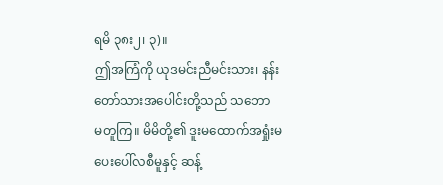ရမိ ၃၈း၂၊ ၃)။
ဤအကြံကို ယုဒမင်းညီမင်းသား၊ နန်းတော်သားအပေါင်းတို့သည် သဘော
မတူကြ။ မိမိတို့၏ ဒူးမထောက်အရှုံးမပေးပေါ်လစီမူနှင့် ဆန့်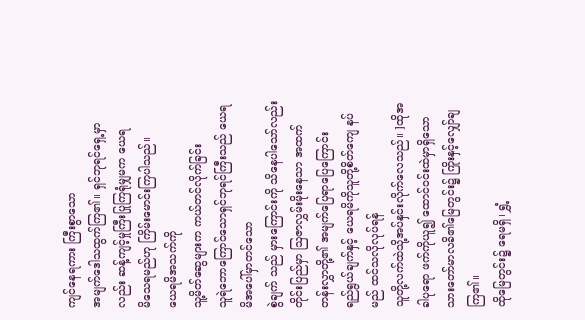ကျင်နေရကား ကြီးစွာသော
အမျက်ဒေါသထွက်ကြ၏။ ရှင်ဘုရင်ရှေ့မှာလည်း ဆန့်ကျင့်မှုကြီးပြုကြရုံမျှမက ယေရ
မိသေရမည်ဟု ကြိမ်းမောင်းကြပါသည်။
ယေရမိအသက်ကို
သူ့မိတ်ဆွေများက ကယ်တင်လိုက်ခြင်း
သူရဲဘောကြောင်သောရှင်ဘုရင်ကြီးသည် ယေရမိအပေါ်မှာတင်သော
စွဲချက် သည် မှားကြောင်းကို သိနေပါသော်လည်း တိုင်းပြည်မှာ ဩဇာလွှမ်းမိုးနေသာ အထက် တန်းလွှာတို့၏ အမျက်ပြေရာပြေကြောင်း
ရည်ရွယ်ချက်နှင့် ယေရမိကိုသူတို့စိတ်ကျေ နပ်မည် ထင်သလိုလုပ်ရန်
သူတို့လက်ထဲသို့အပ်နှင်းလိုက်လေသည်။ ]ထိုအခါပုရော ဖက်ကိုယူ၍ ထောင်ဝင်းထဲမှာရှိသော
သားတော်မာလခိ၏မြေတွင်း၌ ကြိုးနှင့်လျှော်ချ ကြ၏။
ထိုမြေတွင်း၌ ရေမရှိ၊ ရွှံ့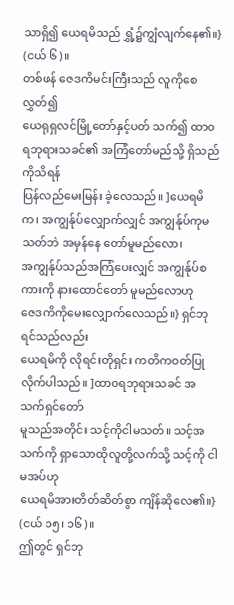သာရှိ၍ ယေရမိသည် ရွှံ့၌ကျွံလျက်နေ၏။} (ငယ် ၆)။
တစ်ဖန် ဇေဒကိမင်းကြီးသည် လူကိုစေလွှတ်၍
ယေရုရှလင်မြို့တော်နှင့်ပတ် သက်၍ ထာ၀ရဘုရားသခင်၏ အကြံတော်မည်သို့ ရှိသည်ကိုသိရန်
ပြန်လည်မေးမြန်း ခဲ့လေသည်။ ]ယေရမိက၊ အကျွန်ုပ်လျှောက်လျှင် အကျွန်ုပ်ကုမသတ်ဘဲ အမှန်နေ တော်မူမည်လော၊
အကျွန်ုပ်သည်အကြံပေးလျှင် အကျွန်ုပ်စကားကို နားထောင်တော် မူမည်လောဟု
ဇေဒကိကိုမေးလျှောက်လေသည်။} ရှင်ဘုရင်သည်လည်း
ယေရမိကို လိုရင်းတိုရှင်း ကတိကဝတ်ပြုလိုက်ပါသည်။ ]ထာ၀ရဘုရားသခင် အသက်ရှင်တော်
မူသည်အတိုင်း သင့်ကိုငါမသတ်။ သင့်အသက်ကို ရှာသောထိုလူတို့လက်သို့ သင့်ကို ငါမအပ်ဟု
ယေရမိအားတိတ်ဆိတ်စွာ ကျိန်ဆိုလေ၏။} (ငယ် ၁၅၊ ၁၆)။
ဤတွင် ရှင်ဘု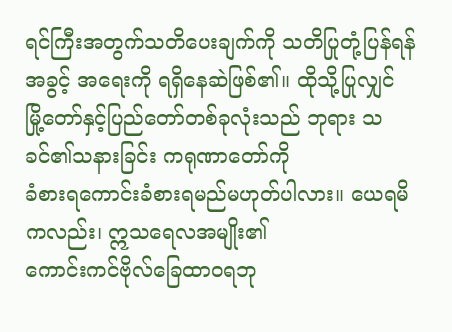ရင်ကြီးအတွက်သတိပေးချက်ကို သတိပြုတုံ့ပြန်ရန်
အခွင့် အရေးကို ရရှိနေဆဲဖြစ်၏။ ထိုသို့ပြုလျှင်
မြို့တော်နှင့်ပြည်တော်တစ်ခုလုံးသည် ဘုရား သခင်၏သနားခြင်း ကရုဏာတော်ကို
ခံစားရကောင်းခံစားရမည်မဟုတ်ပါလား။ ယေရမိ ကလည်း၊ ဣသရေလအမျိုး၏
ကောင်းကင်ဗိုလ်ခြေထာ၀ရဘု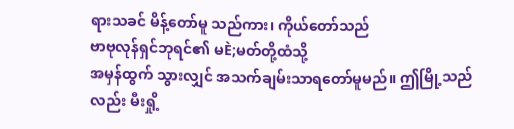ရားသခင် မိန့်တော်မူ သည်ကား၊ ကိုယ်တော်သည်
ဗာဗုလုန်ရှင်ဘုရင်၏ မÈ;မတ်တို့ထံသို့
အမှန်ထွက် သွားလျှင် အသက်ချမ်းသာရတော်မူမည်။ ဤမြို့သည်လည်း မီးရှို့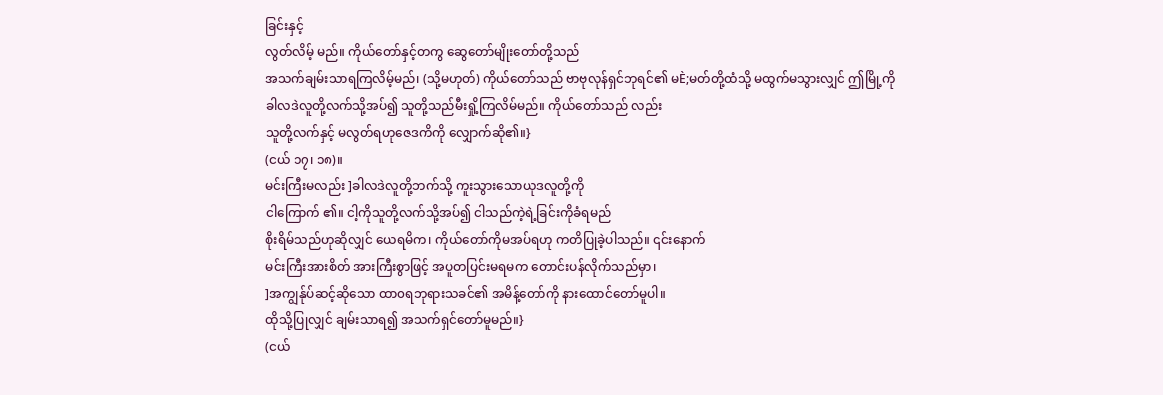ခြင်းနှင့်
လွတ်လိမ့် မည်။ ကိုယ်တော်နှင့်တကွ ဆွေတော်မျိုးတော်တို့သည်
အသက်ချမ်းသာရကြလိမ့်မည်၊ (သို့မဟုတ်) ကိုယ်တော်သည် ဗာဗုလုန်ရှင်ဘုရင်၏ မÈ;မတ်တို့ထံသို့ မထွက်မသွားလျှင် ဤမြို့ကို
ခါလဒဲလူတို့လက်သို့အပ်၍ သူတို့သည်မီးရှို့ကြလိမ်မည်။ ကိုယ်တော်သည် လည်း
သူတို့လက်နှင့် မလွတ်ရဟုဇေဒကိကို လျှောက်ဆို၏။}
(ငယ် ၁၇၊ ၁၈)။
မင်းကြီးမလည်း ]ခါလဒဲလူတို့ဘက်သို့ ကူးသွားသောယုဒလူတို့ကို
ငါကြောက် ၏။ ငါ့ကိုသူတို့လက်သို့အပ်၍ ငါသည်ကဲ့ရဲ့ခြင်းကိုခံရမည်
စိုးရိမ်သည်ဟုဆိုလျှင် ယေရမိက၊ ကိုယ်တော်ကိုမအပ်ရဟု ကတိပြုခဲ့ပါသည်။ ၎င်းနောက်
မင်းကြီးအားစိတ် အားကြီးစွာဖြင့် အပူတပြင်းမရမက တောင်းပန်လိုက်သည်မှာ၊
]အကျွန်ုပ်ဆင့်ဆိုသော ထာ၀ရဘုရားသခင်၏ အမိန့်တော်ကို နားထောင်တော်မူပါ။
ထိုသို့ပြုလျှင် ချမ်းသာရ၍ အသက်ရှင်တော်မူမည်။}
(ငယ်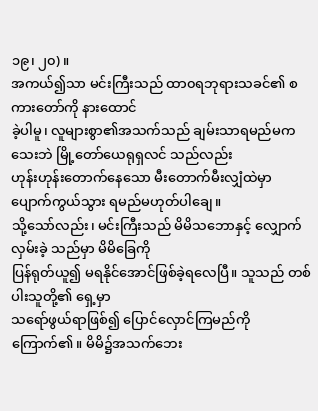၁၉၊ ၂၀)။
အကယ်၍သာ မင်းကြီးသည် ထာ၀ရဘုရားသခင်၏ စကားတော်ကို နားထောင်
ခဲ့ပါမူ၊ လူများစွာ၏အသက်သည် ချမ်းသာရမည်မကသေးဘဲ မြို့တော်ယေရုရှလင် သည်လည်း
ဟုန်းဟုန်းတောက်နေသော မီးတောက်မီးလျှံထဲမှာ ပျောက်ကွယ်သွား ရမည်မဟုတ်ပါချေ။
သို့သော်လည်း၊ မင်းကြီးသည် မိမိသဘောနှင့် လျှောက်လှမ်းခဲ့ သည်မှာ မိမိခြေကို
ပြန်ရုတ်ယူ၍ မရနိုင်အောင်ဖြစ်ခဲ့ရလေပြီ။ သူသည် တစ်ပါးသူတို့၏ ရှေ့မှာ
သရော်ဖွယ်ရာဖြစ်၍ ပြောင်လှောင်ကြမည်ကိုကြောက်၏။ မိမိ၌အသက်ဘေး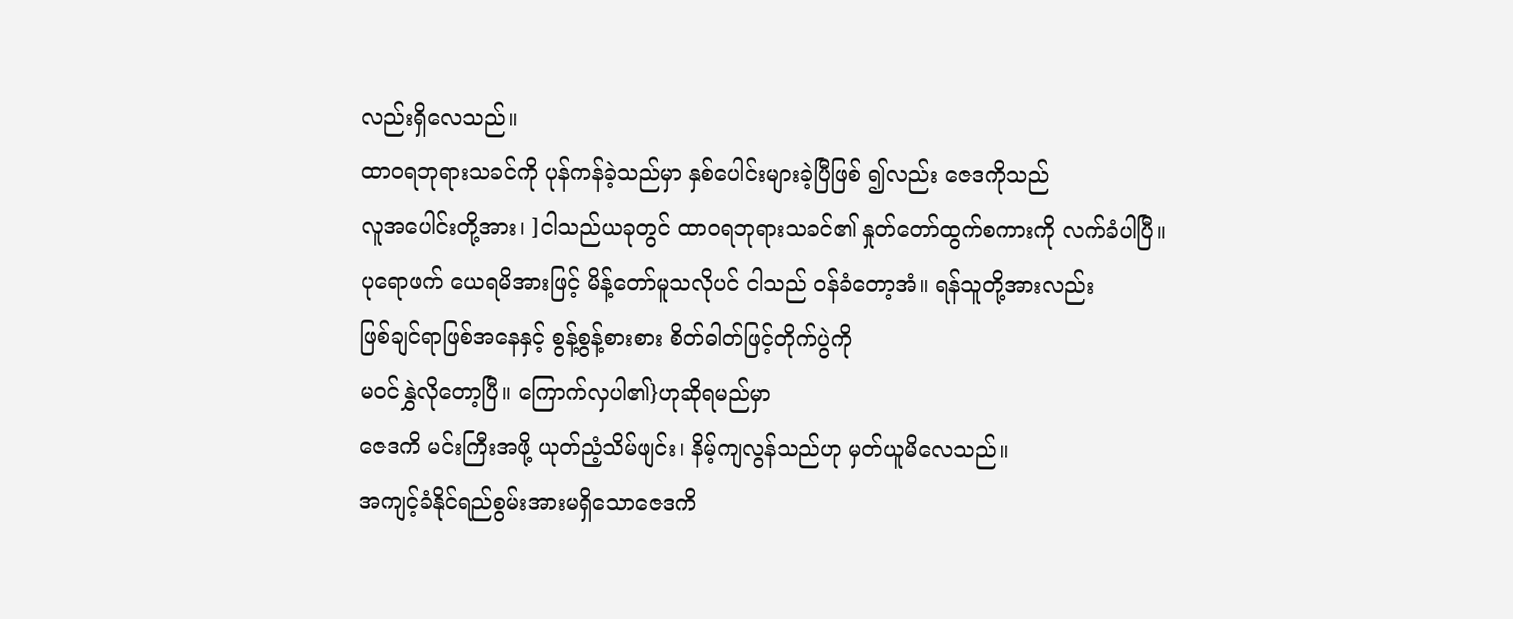လည်းရှိလေသည်။
ထာ၀ရဘုရားသခင်ကို ပုန်ကန်ခဲ့သည်မှာ နှစ်ပေါင်းများခဲ့ပြီဖြစ် ၍လည်း ဇေဒကိုသည်
လူအပေါင်းတို့အား၊ ]ငါသည်ယခုတွင် ထာ၀ရဘုရားသခင်၏ နှုတ်တော်ထွက်စကားကို လက်ခံပါပြီ။
ပုရောဖက် ယေရမိအားဖြင့် မိန့်တော်မူသလိုပင် ငါသည် ဝန်ခံတော့အံ။ ရန်သူတို့အားလည်း
ဖြစ်ချင်ရာဖြစ်အနေနှင့် စွန့်စွန့်စားစား စိတ်ဓါတ်ဖြင့်တိုက်ပွဲကို
မဝင်နွှဲလိုတော့ပြီ။ ကြောက်လှပါ၏}ဟုဆိုရမည်မှာ
ဇေဒကိ မင်းကြီးအဖို့ ယုတ်ညံ့သိမ်ဖျင်း၊ နိမ့်ကျလွန်သည်ဟု မှတ်ယူမိလေသည်။
အကျင့်ခံနိုင်ရည်စွမ်းအားမရှိသောဇေဒကိ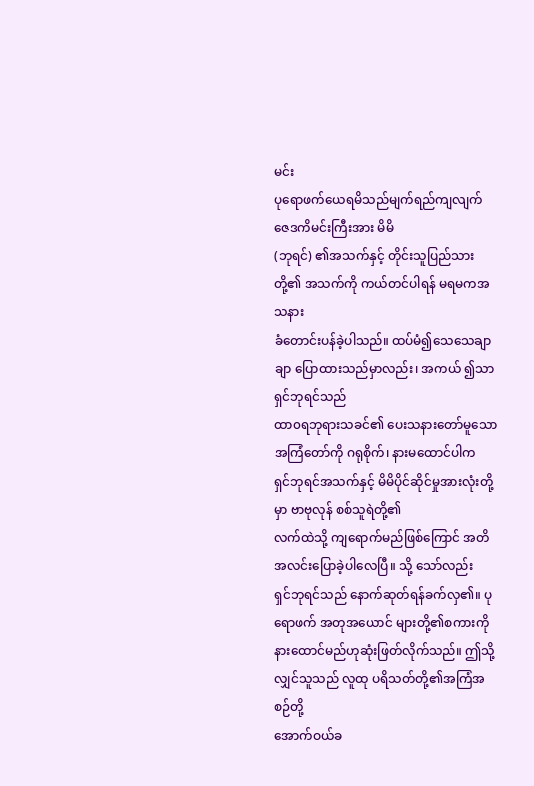မင်း
ပုရောဖက်ယေရမိသည်မျက်ရည်ကျလျက် ဇေဒကိမင်းကြီးအား မိမိ
(ဘုရင်) ၏အသက်နှင့် တိုင်းသူပြည်သားတို့၏ အသက်ကို ကယ်တင်ပါရန် မရမကအသနား
ခံတောင်းပန်ခဲ့ပါသည်။ ထပ်မံ၍သေသေချာချာ ပြောထားသည်မှာလည်း၊ အကယ် ၍သာ ရှင်ဘုရင်သည်
ထာ၀ရဘုရားသခင်၏ ပေးသနားတော်မူသောအကြံတော်ကို ဂရုစိုက်၊ နားမထောင်ပါက
ရှင်ဘုရင်အသက်နှင့် မိမိပိုင်ဆိုင်မှုအားလုံးတို့မှာ ဗာဗုလုန် စစ်သူရဲတို့၏
လက်ထဲသို့ ကျရောက်မည်ဖြစ်ကြောင် အတိအလင်းပြောခဲ့ပါလေပြီ။ သို့ သော်လည်း
ရှင်ဘုရင်သည် နောက်ဆုတ်ရန်ခက်လှ၏။ ပုရောဖက် အတုအယောင် များတို့၏စကားကို
နားထောင်မည်ဟုဆုံးဖြတ်လိုက်သည်။ ဤသို့လျှင်သူသည် လူထု ပရိသတ်တို့၏အကြံအစဉ်တို့
အောက်ဝယ်ခ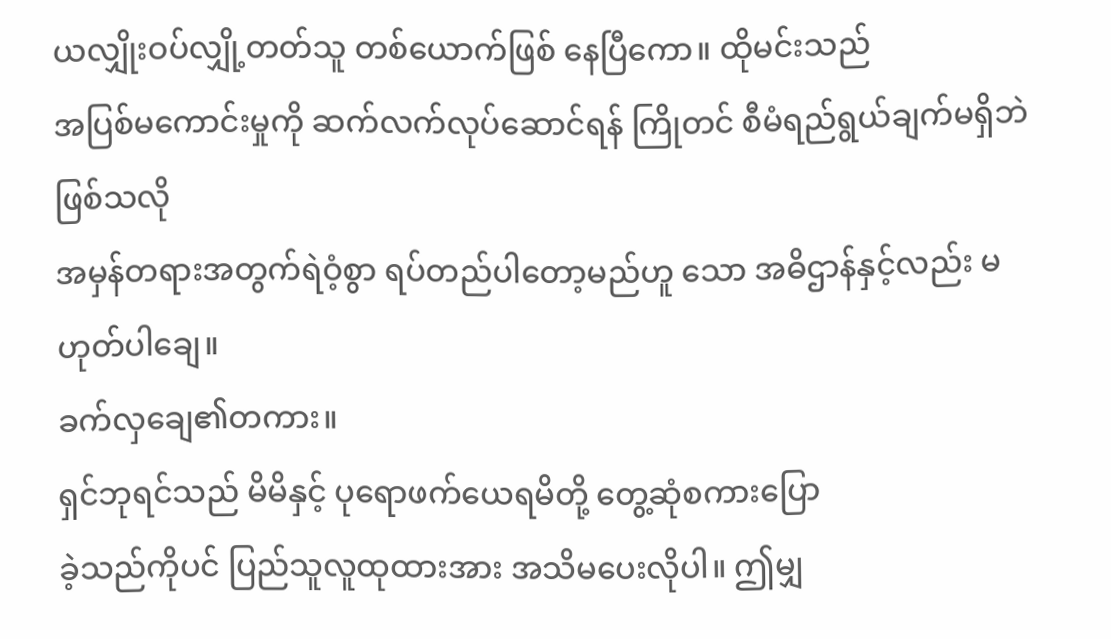ယလျှိုးဝပ်လျှို့တတ်သူ တစ်ယောက်ဖြစ် နေပြီကော။ ထိုမင်းသည်
အပြစ်မကောင်းမှုကို ဆက်လက်လုပ်ဆောင်ရန် ကြိုတင် စီမံရည်ရွယ်ချက်မရှိဘဲဖြစ်သလို
အမှန်တရားအတွက်ရဲဝံ့စွာ ရပ်တည်ပါတော့မည်ဟူ သော အဓိဌာန်နှင့်လည်း မဟုတ်ပါချေ။
ခက်လှချေ၏တကား။
ရှင်ဘုရင်သည် မိမိနှင့် ပုရောဖက်ယေရမိတို့ တွေ့ဆုံစကားပြော
ခဲ့သည်ကိုပင် ပြည်သူလူထုထားအား အသိမပေးလိုပါ။ ဤမျှ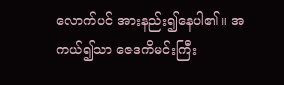လောက်ပင် အားနည်း၍နေပါ၏။ အ
ကယ်၍သာ ဇေဒကိမင်းကြီး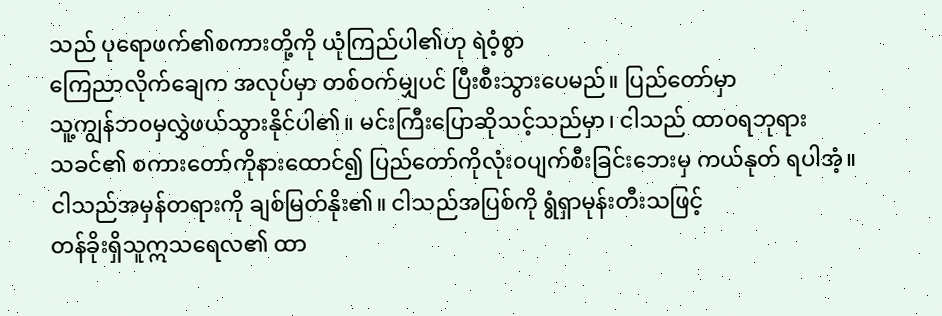သည် ပုရောဖက်၏စကားတို့ကို ယုံကြည်ပါ၏ဟု ရဲဝံ့စွာ
ကြေညာလိုက်ချေက အလုပ်မှာ တစ်ဝက်မျှပင် ပြီးစီးသွားပေမည်။ ပြည်တော်မှာ
သူ့ကျွန်ဘ၀မှလွှဲဖယ်သွားနိုင်ပါ၏။ မင်းကြီးပြောဆိုသင့်သည်မှာ၊ ငါသည် ထာ၀ရဘုရား
သခင်၏ စကားတော်ကိုနားထောင်၍ ပြည်တော်ကိုလုံး၀ပျက်စီးခြင်းဘေးမှ ကယ်နုတ် ရပါအံ့။
ငါသည်အမှန်တရားကို ချစ်မြတ်နိုး၏။ ငါသည်အပြစ်ကို ရွံရှာမုန်းတီးသဖြင့်
တန်ခိုးရှိသူဣသရေလ၏ ထာ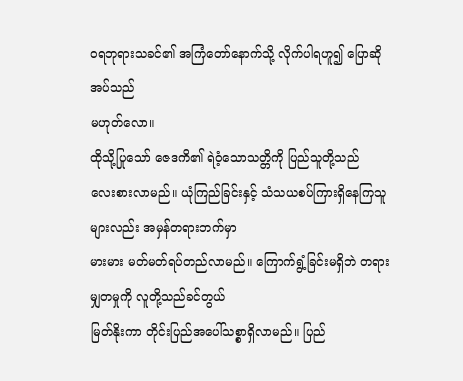၀ရဘုရားသခင်၏ အကြံတော်နောက်သို့ လိုက်ပါရဟူ၍ ပြောဆိုအပ်သည်
မဟုတ်လော။
ထိုသို့ပြုသော် ဇေဒကိ၏ ရဲဝံ့သောသတ္တိကို ပြည်သူတို့သည်
လေးစားလာမည်။ ယုံကြည်ခြင်းနှင့် သံသယစပ်ကြားရှိနေကြသူများလည်း အမှန်တရားဘက်မှာ
မားမား မတ်မတ်ရပ်တည်လာမည်။ ကြောက်ရွံ့ခြင်းမရှိဘဲ တရားမျှတမှုကို လူတို့သည်ခင်တွယ်
မြတ်နိုးကာ တိုင်းပြည်အပေါ်သစ္စာရှိလာမည်။ ပြည်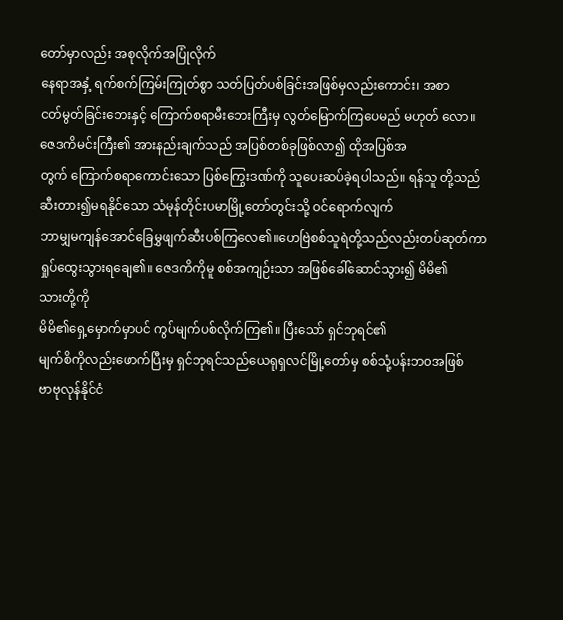တော်မှာလည်း အစုလိုက်အပြုံလိုက်
နေရာအနှံ့ ရက်စက်ကြမ်းကြုတ်စွာ သတ်ပြတ်ပစ်ခြင်းအဖြစ်မှလည်းကောင်း၊ အစာ
ငတ်မွတ်ခြင်းဘေးနှင့် ကြောက်စရာမီးဘေးကြီးမှ လွတ်မြောက်ကြပေမည် မဟုတ် လော။
ဇေဒကိမင်းကြီး၏ အားနည်းချက်သည် အပြစ်တစ်ခုဖြစ်လာ၍ ထိုအပြစ်အ
တွက် ကြောက်စရာကောင်းသော ပြစ်ကြွေးဒဏ်ကို သူပေးဆပ်ခဲ့ရပါသည်။ ရန်သူ တို့သည်
ဆီးတား၍မရနိုင်သော သံမုန်တိုင်းပမာမြို့တော်တွင်းသို့ ဝင်ရောက်လျက်
ဘာမျှမကျန်အောင်ခြေမွှဖျက်ဆီးပစ်ကြလေ၏။ဟေဗြဲစစ်သူရဲတို့သည်လည်းတပ်ဆုတ်ကာ
ရှုပ်ထွေးသွားရချေ၏။ ဇေဒကိကိုမူ စစ်အကျဉ်းသာ အဖြစ်ခေါ်ဆောင်သွား၍ မိမိ၏
သားတို့ကို
မိမိ၏ရှေ့မှောက်မှာပင် ကွပ်မျက်ပစ်လိုက်ကြ၏။ ပြီးသော် ရှင်ဘုရင်၏
မျက်စိကိုလည်းဖောက်ပြီးမှ ရှင်ဘုရင်သည်ယေရုရှလင်မြို့တော်မှ စစ်သုံ့ပန်းဘ၀အဖြစ်
ဗာဗုလုန်နိုင်ငံ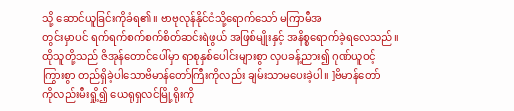သို့ ဆောင်ယူခြင်းကိုခံရ၏။ ဗာဗုလုန်နိုင်ငံသို့ရောက်သော် မကြာမီအ
တွင်းမှာပင် ရက်ရက်စက်စက်စိတ်ဆင်းရဲဖွယ် အဖြစ်မျိုးနှင့် အနိစ္စရောက်ခဲ့ရလေသည်။
ထိုသူတို့သည် ဇိအုန်တောင်ပေါ်မှာ ရာစုနှစ်ပေါင်းများစွာ လှပခန့်ညား၍ ဂုဏ်ယူဝင့်
ကြွားစွာ တည်ရှိခဲ့ပါသောဗိမာန်တော်ကြီးကိုလည်း ချမ်းသာမပေးခဲ့ပါ။ ]ဗိမာန်တော်
ကိုလည်းမီးရှို့၍ ယေရုရှလင်မြို့ရိုးကို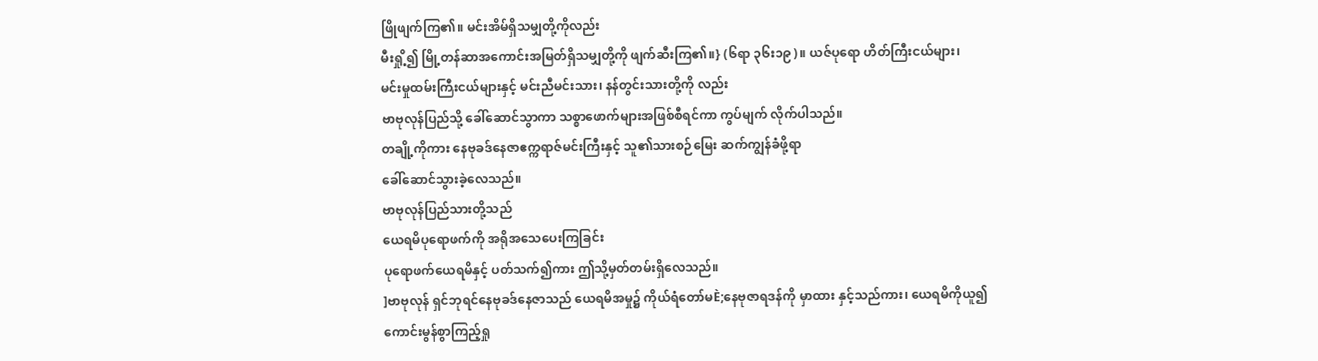ဖြိုဖျက်ကြ၏။ မင်းအိမ်ရှိသမျှတို့ကိုလည်း
မီးရှို့၍ မြို့တန်ဆာအကောင်းအမြတ်ရှိသမျှတို့ကို ဖျက်ဆီးကြ၏။} (၆ရာ ၃၆း၁၉)။ ယဇ်ပုရော ဟိတ်ကြီးငယ်များ၊
မင်းမှုထမ်းကြီးငယ်များနှင့် မင်းညီမင်းသား၊ နန်တွင်းသားတို့ကို လည်း
ဗာဗုလုန်ပြည်သို့ ခေါ်ဆောင်သွာကာ သစ္စာဖောက်များအဖြစ်စီရင်ကာ ကွပ်မျက် လိုက်ပါသည်။
တချို့ကိုကား နေဗုခဒ်နေဇာဧက္ကရာဇ်မင်းကြီးနှင့် သူ၏သားစဉ်မြေး ဆက်ကျွန်ခံဖို့ရာ
ခေါ်ဆောင်သွားခဲ့လေသည်။
ဗာဗုလုန်ပြည်သားတို့သည်
ယေရမိပုရောဖက်ကို အရိုအသေပေးကြခြင်း
ပုရောဖက်ယေရမိနှင့် ပတ်သက်၍ကား ဤသို့မှတ်တမ်းရှိလေသည်။
]ဗာဗုလုန် ရှင်ဘုရင်နေဗုခဒ်နေဇာသည် ယေရမိအမှု၌ ကိုယ်ရံတော်မÈ;နေဗုဇာရဒန်ကို မှာထား နှင့်သည်ကား၊ ယေရမိကိုယူ၍
ကောင်းမွန်စွာကြည့်ရှု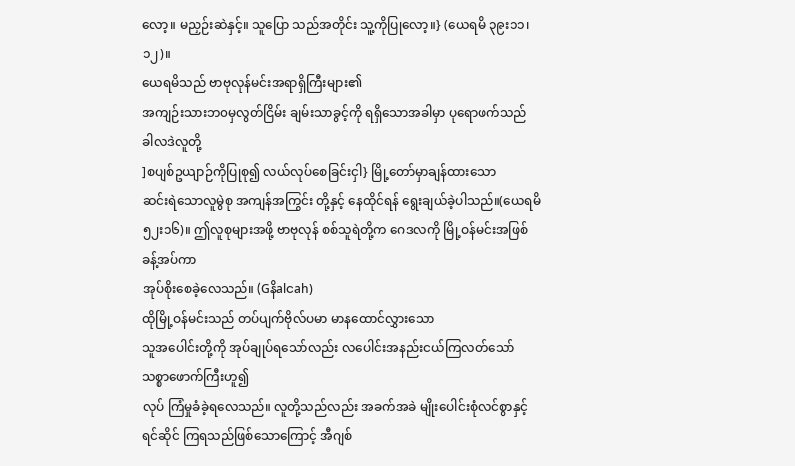လော့။ မညှဉ်းဆဲနှင့်။ သူပြော သည်အတိုင်း သူ့ကိုပြုလော့။} (ယေရမိ ၃၉း၁၁၊ ၁၂)။
ယေရမိသည် ဗာဗုလုန်မင်းအရာရှိကြီးများ၏
အကျဉ်းသားဘ၀မှလွတ်ငြိမ်း ချမ်းသာခွင့်ကို ရရှိသောအခါမှာ ပုရောဖက်သည် ခါလဒဲလူတို့
]စပျစ်ဥယျာဉ်ကိုပြုစု၍ လယ်လုပ်စေခြင်းငှါ} မြို့တော်မှာချန်ထားသော
ဆင်းရဲသောလူမွဲစု အကျန်အကြွင်း တို့နှင့် နေထိုင်ရန် ရွေးချယ်ခဲ့ပါသည်။(ယေရမိ
၅၂း၁၆)။ ဤလူစုများအဖို့ ဗာဗုလုန် စစ်သူရဲတို့က ဂေဒလကို မြို့ဝန်မင်းအဖြစ်ခန့်အပ်ကာ
အုပ်စိုးစေခဲ့လေသည်။ (Gနိalငah)
ထိုမြို့ဝန်မင်းသည် တပ်ပျက်ဗိုလ်ပမာ မာနထောင်လွှားသော
သူအပေါင်းတို့ကို အုပ်ချုပ်ရသော်လည်း လပေါင်းအနည်းငယ်ကြလတ်သော် သစ္စာဖောက်ကြီးဟူ၍
လုပ် ကြံမှုခံခဲ့ရလေသည်။ လူတို့သည်လည်း အခက်အခဲ မျိုးပေါင်းစုံလင်စွာနှင့်
ရင်ဆိုင် ကြရသည်ဖြစ်သောကြောင့် အီဂျစ်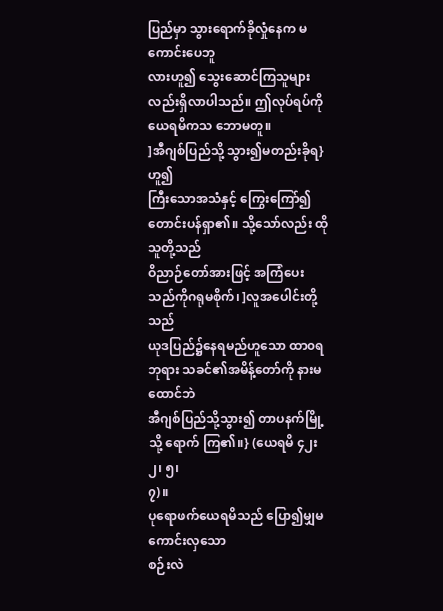ပြည်မှာ သွားရောက်ခိုလှုံနေက မကောင်းပေဘူ
လားဟူ၍ သွေးဆောင်ကြသူများလည်းရှိလာပါသည်။ ဤလုပ်ရပ်ကို ယေရမိကသ ဘောမတူ။
]အီဂျစ်ပြည်သို့ သွား၍မတည်းခိုရ} ဟူ၍
ကြီးသောအသံနှင့် ကြွေးကြော်၍ တောင်းပန်ရှာ၏။ သို့သော်လည်း ထိုသူတို့သည်
ဝိညာဉ်တော်အားဖြင့် အကြံပေး သည်ကိုဂရုမစိုက်၊ ]လူအပေါင်းတို့သည်
ယုဒပြည်၌နေရမည်ဟူသော ထာ၀ရဘုရား သခင်၏အမိန့်တော်ကို နားမထောင်ဘဲ
အီဂျစ်ပြည်သို့သွား၍ တာပနက်မြို့သို့ ရောက် ကြ၏။} (ယေရမိ ၄၂း၂၊ ၅၊
၇)။
ပုရောဖက်ယေရမိသည် ပြော၍မျှမကောင်းလှသော
စဉ်းလဲ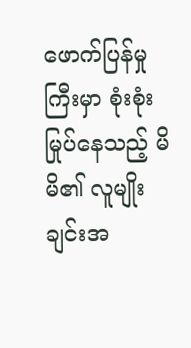ဖောက်ပြန်မှုကြီးမှာ စုံးစုံးမြုပ်နေသည့် မိမိ၏ လူမျိုးချင်းအ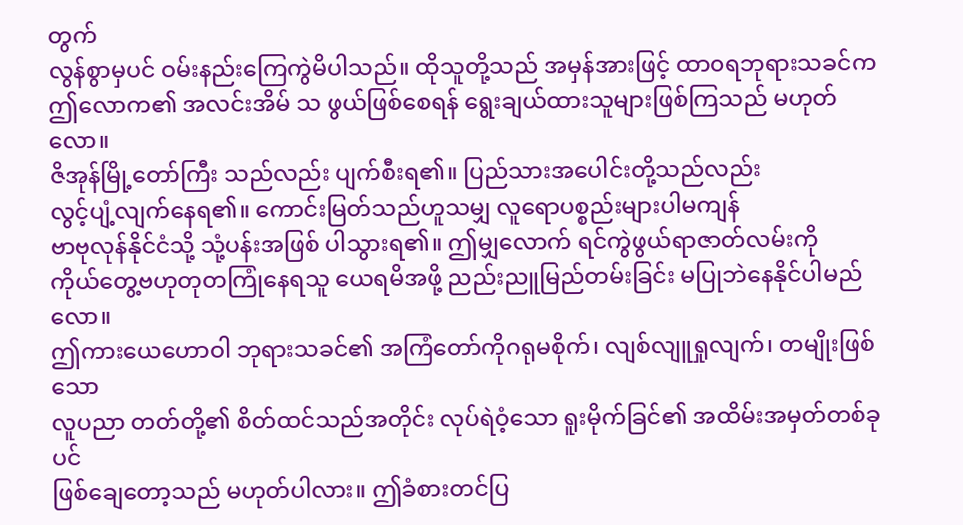တွက်
လွန်စွာမှပင် ဝမ်းနည်းကြေကွဲမိပါသည်။ ထိုသူတို့သည် အမှန်အားဖြင့် ထာ၀ရဘုရားသခင်က
ဤလောက၏ အလင်းအိမ် သ ဖွယ်ဖြစ်စေရန် ရွေးချယ်ထားသူများဖြစ်ကြသည် မဟုတ်လော။
ဇိအုန်မြို့တော်ကြီး သည်လည်း ပျက်စီးရ၏။ ပြည်သားအပေါင်းတို့သည်လည်း
လွင့်ပျံ့လျက်နေရ၏။ ကောင်းမြတ်သည်ဟူသမျှ လူရောပစ္စည်းများပါမကျန်
ဗာဗုလုန်နိုင်ငံသို့ သုံ့ပန်းအဖြစ် ပါသွားရ၏။ ဤမျှလောက် ရင်ကွဲဖွယ်ရာဇာတ်လမ်းကို
ကိုယ်တွေ့ဗဟုတုတကြုံနေရသူ ယေရမိအဖို့ ညည်းညူမြည်တမ်းခြင်း မပြုဘဲနေနိုင်ပါမည်လော။
ဤကားယေဟောဝါ ဘုရားသခင်၏ အကြံတော်ကိုဂရုမစိုက်၊ လျစ်လျူရှုလျက်၊ တမျိုးဖြစ်သော
လူပညာ တတ်တို့၏ စိတ်ထင်သည်အတိုင်း လုပ်ရဲဝံ့သော ရူးမိုက်ခြင်၏ အထိမ်းအမှတ်တစ်ခုပင်
ဖြစ်ချေတော့သည် မဟုတ်ပါလား။ ဤခံစားတင်ပြ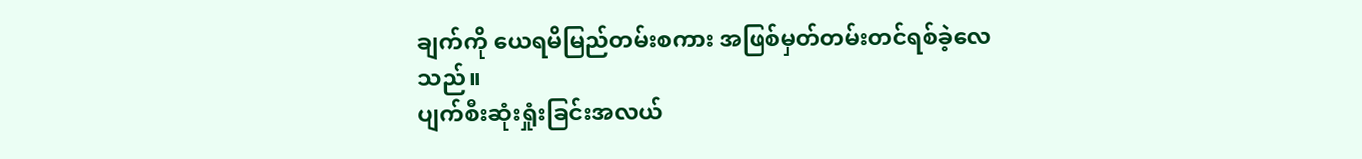ချက်ကို ယေရမိမြည်တမ်းစကား အဖြစ်မှတ်တမ်းတင်ရစ်ခဲ့လေသည်။
ပျက်စီးဆုံးရှုံးခြင်းအလယ်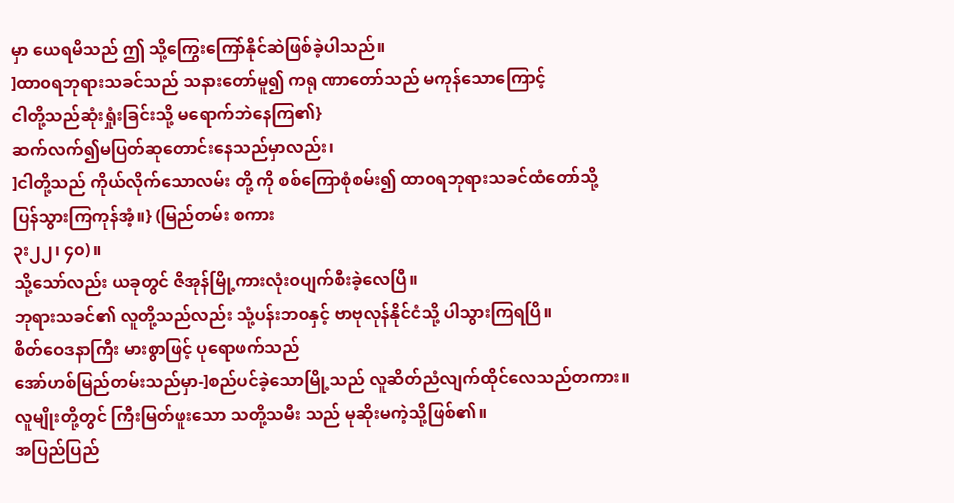မှာ ယေရမိသည် ဤ သို့ကြွေးကြော်နိုင်ဆဲဖြစ်ခဲ့ပါသည်။
]ထာ၀ရဘုရားသခင်သည် သနားတော်မူ၍ ကရု ဏာတော်သည် မကုန်သောကြောင့်
ငါတို့သည်ဆုံးရှုံးခြင်းသို့ မရောက်ဘဲနေကြ၏}
ဆက်လက်၍မပြတ်ဆုတောင်းနေသည်မှာလည်း၊
]ငါတို့သည် ကိုယ်လိုက်သောလမ်း တို့ ကို စစ်ကြောစုံစမ်း၍ ထာ၀ရဘုရားသခင်ထံတော်သို့
ပြန်သွားကြကုန်အံ့။} (မြည်တမ်း စကား
၃း၂၂၊ ၄၀)။
သို့သော်လည်း ယခုတွင် ဇိအုန်မြို့ကားလုံး၀ပျက်စီးခဲ့လေပြီ။
ဘုရားသခင်၏ လူတို့သည်လည်း သုံ့ပန်းဘ၀နှင့် ဗာဗုလုန်နိုင်ငံသို့ ပါသွားကြရပြိ။
စိတ်ဝေဒနာကြီး မားစွာဖြင့် ပုရောဖက်သည်
အော်ဟစ်မြည်တမ်းသည်မှာ-]စည်ပင်ခဲ့သောမြို့သည် လူဆိတ်ညံလျက်ထိုင်လေသည်တကား။
လူမျိုးတို့တွင် ကြီးမြတ်ဖူးသော သတို့သမီး သည် မုဆိုးမကဲ့သို့ဖြစ်၏။
အပြည်ပြည်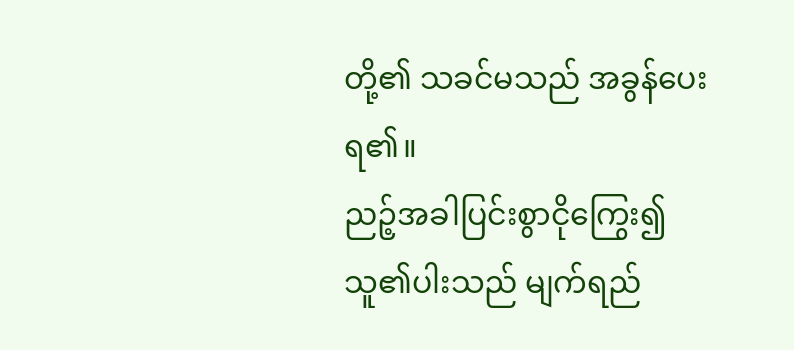တို့၏ သခင်မသည် အခွန်ပေးရ၏။
ညဉ့်အခါပြင်းစွာငိုကြွေး၍
သူ၏ပါးသည် မျက်ရည်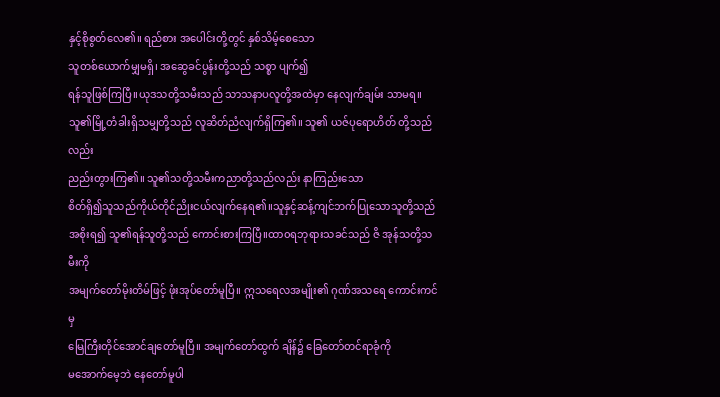နှင့်စိုစွတ်လေ၏။ ရည်စား အပေါင်းတို့တွင် နှစ်သိမ့်စေသော
သူတစ်ယောက်မျှမရှိ၊ အဆွေခင်ပွန်းတို့သည် သစ္စာ ပျက်၍
ရန်သူဖြစ်ကြပြီ။ယုဒသတို့သမီးသည် သာသနာပလူတို့အထဲမှာ နေလျက်ချမ်း သာမရ။
သူ၏မြို့တံခါးရှိသမျှတို့သည် လူဆိတ်ညံလျက်ရှိကြ၏။ သူ၏ ယဇ်ပုရောဟိတ် တို့သည်လည်း
ညည်းတွားကြ၏။ သူ၏သတို့သမီးကညာတို့သည်လည်း နာကြည်းသော
စိတ်ရှိ၍သူသည်ကိုယ်တိုင်ညိုးငယ်လျက်နေရ၏။သူနှင့်ဆန့်ကျင်ဘက်ပြုသောသူတို့သည်
အစိုးရ၍ သူ၏ရန်သူတို့သည် ကောင်းစားကြပြီ။ထာ၀ရဘုရားသခင်သည် ဇိ အုန်သတို့သမီးကို
အမျက်တော်မိုးတိမ်ဖြင့် ဖုံးအုပ်တော်မူပြီ။ ဣသရေလအမျိုး၏ ဂုဏ်အသရေ ကောင်းကင်မှ
မြေကြီးတိုင်အောင်ချတော်မူပြီ။ အမျက်တော်ထွက် ချိန်၌ ခြေတော်တင်ရာခုံကို
မအောက်မေ့ဘဲ နေတော်မူပါ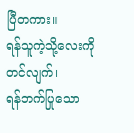ပြီတကား။
ရန်သူကဲ့သို့လေးကိုတင်လျက်၊
ရန်ဘက်ပြုသော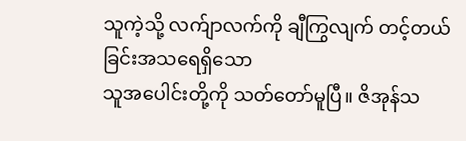သူကဲ့သို့ လက်ျာလက်ကို ချီကြွလျက် တင့်တယ်ခြင်းအသရေရှိသော
သူအပေါင်းတို့ကို သတ်တော်မူပြီ။ ဇိအုန်သ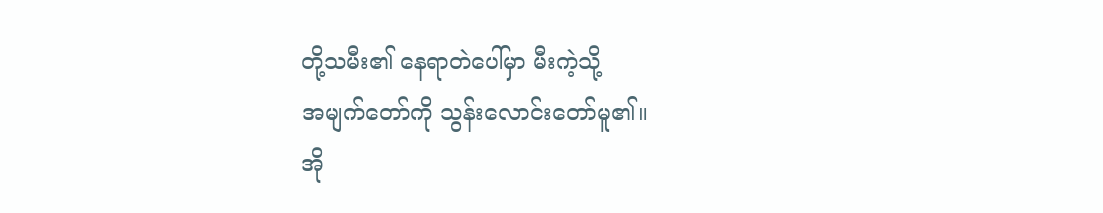တို့သမီး၏ နေရာတဲပေါ်မှာ မီးကဲ့သို့
အမျက်တော်ကို သွန်းလောင်းတော်မူ၏။
အို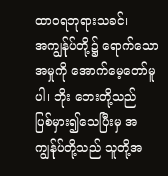ထာ၀ရဘုရားသခင်၊
အကျွန်ုပ်တို့၌ ရောက်သောအမှုကို အောက်မေ့တော်မူပါ၊ ဘိုး ဘေးတို့သည်
ပြစ်မှား၍သေပြီးမှ အကျွန်ုပ်တို့သည် သူတို့အ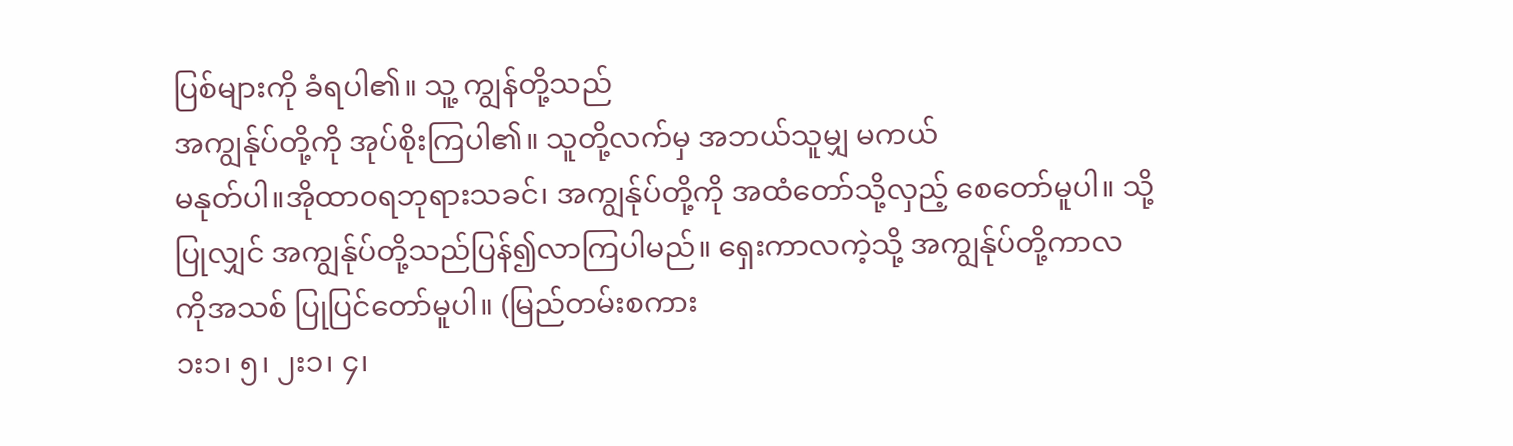ပြစ်များကို ခံရပါ၏။ သူ့ ကျွန်တို့သည်
အကျွန်ုပ်တို့ကို အုပ်စိုးကြပါ၏။ သူတို့လက်မှ အဘယ်သူမျှ မကယ်
မနုတ်ပါ။အိုထာ၀ရဘုရားသခင်၊ အကျွန်ုပ်တို့ကို အထံတော်သို့လှည့် စေတော်မူပါ။ သို့
ပြုလျှင် အကျွန်ုပ်တို့သည်ပြန်၍လာကြပါမည်။ ရှေးကာလကဲ့သို့ အကျွန်ုပ်တို့ကာလ
ကိုအသစ် ပြုပြင်တော်မူပါ။ (မြည်တမ်းစကား
၁း၁၊ ၅၊ ၂း၁၊ ၄၊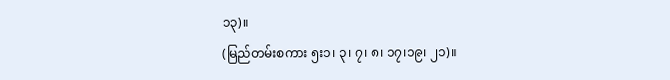၁၃)။
(မြည်တမ်းစကား ၅း၁၊ ၃၊ ၇၊ ၈၊ ၁၇၊၁၉၊ ၂၁)။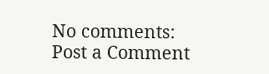No comments:
Post a Comment